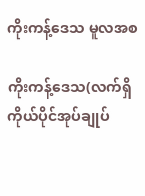ကိုးကန့်ဒေသ မူလအစ

ကိုးကန့်ဒေသ(လက်ရှိ ကိုယ်ပိုင်အုပ်ချုပ်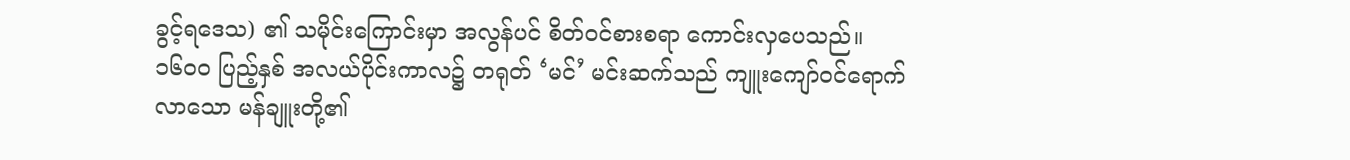ခွင့်ရဒေသ) ၏ သမိုင်းကြောင်းမှာ အလွန်ပင် စိတ်ဝင်စားစရာ ကောင်းလှပေသည်။ ၁၆၀၀ ပြည့်နှစ် အလယ်ပိုင်းကာလ၌ တရုတ် ‘မင်’ မင်းဆက်သည် ကျူးကျော်ဝင်ရောက်လာသော မန်ချူးတို့၏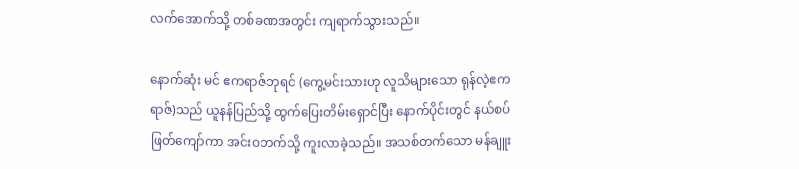လက်အောက်သို့ တစ်ခဏအတွင်း ကျရာက်သွားသည်။

နောက်ဆုံး မင် ဧကရာဇ်ဘုရင် (ကွေ့မင်းသားဟု လူသိများသော ရုန်လဲ့ဧကရာဇ်)သည် ယူနန်ပြည်သို့ ထွက်ပြေးတိမ်းရှောင်ပြီး နောက်ပိုင်းတွင် နယ်စပ်ဖြတ်ကျော်ကာ အင်းဝဘက်သို့ ကူးလာခဲ့သည်။ အသစ်တက်သော မန်ချူး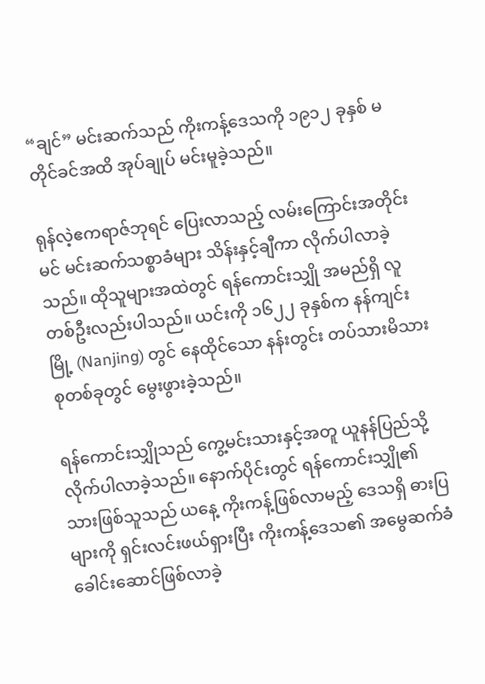“ချင်” မင်းဆက်သည် ကိုးကန့်ဒေသကို ၁၉၁၂ ခုနှစ် မတိုင်ခင်အထိ အုပ်ချုပ် မင်းမူခဲ့သည်။

ရုန်လဲ့ဧကရာဇ်ဘုရင် ပြေးလာသည့် လမ်းကြောင်းအတိုင်း မင် မင်းဆက်သစ္စာခံများ သိန်းနှင့်ချီကာ လိုက်ပါလာခဲ့သည်။ ထိုသူများအထဲတွင် ရန်ကောင်းသျှို အမည်ရှိ လူတစ်ဦးလည်းပါသည်။ ယင်းကို ၁၆၂၂ ခုနှစ်က နန်ကျင်းမြို့ (Nanjing) တွင် နေထိုင်သော နန်းတွင်း တပ်သားမိသားစုတစ်ခုတွင် မွေးဖွားခဲ့သည်။

ရန်ကောင်းသျှိုသည် ကွေ့မင်းသားနှင့်အတူ ယူနန်ပြည်သို့ လိုက်ပါလာခဲ့သည်။ နောက်ပိုင်းတွင် ရန်ကောင်းသျှို၏သားဖြစ်သူသည် ယနေ့ ကိုးကန့်ဖြစ်လာမည့် ဒေသရှိ ဓားပြများကို ရှင်းလင်းဖယ်ရှားပြီး ကိုးကန့်ဒေသ၏ အမွေဆက်ခံ ခေါင်းဆောင်ဖြစ်လာခဲ့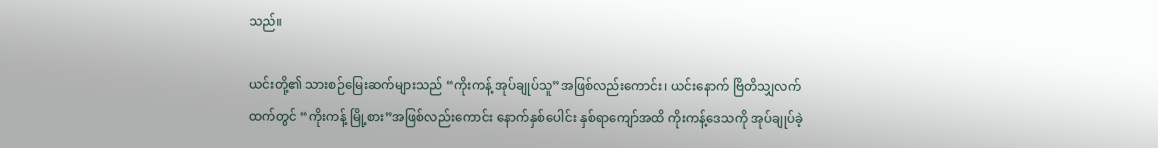သည်။

ယင်းတို့၏ သားစဉ်မြေးဆက်များသည် “ကိုးကန့် အုပ်ချုပ်သူ”အဖြစ်လည်းကောင်း၊ ယင်းနောက် ဗြိတိသျှလက်ထက်တွင် “ကိုးကန့် မြို့စား”အဖြစ်လည်းကောင်း နောက်နှစ်ပေါင်း နှစ်ရာကျော်အထိ ကိုးကန့်ဒေသကို အုပ်ချုပ်ခဲ့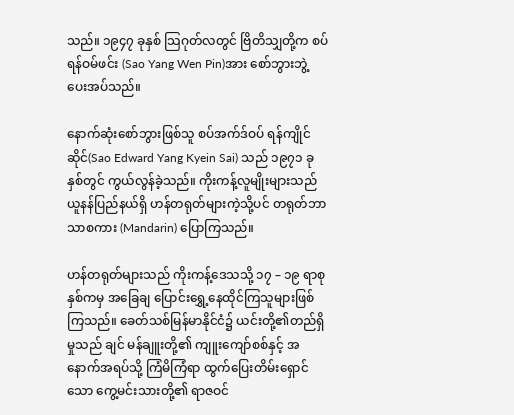သည်။ ၁၉၄၇ ခုနှစ် သြဂုတ်လတွင် ဗြိတိသျှတို့က စပ်ရန်ဝမ်ဖင်း (Sao Yang Wen Pin)အား စော်ဘွားဘွဲ့ ပေးအပ်သည်။

နောက်ဆုံးစော်ဘွားဖြစ်သူ စပ်အက်ဒ်ဝပ် ရန်ကျိုင်ဆိုင်(Sao Edward Yang Kyein Sai) သည် ၁၉၇၁ ခုနှစ်တွင် ကွယ်လွန်ခဲ့သည်။ ကိုးကန့်လူမျိုးများသည် ယူနန်ပြည်နယ်ရှိ ဟန်တရုတ်များကဲ့သို့ပင် တရုတ်ဘာသာစကား (Mandarin) ပြောကြသည်။

ဟန်တရုတ်များသည် ကိုးကန့်ဒေသသို့ ၁၇ – ၁၉ ရာစုနှစ်ကမှ အခြေချ ပြောင်းရွှေ့နေထိုင်ကြသူများဖြစ်ကြသည်။ ခေတ်သစ်မြန်မာနိုင်ငံ၌ ယင်းတို့၏တည်ရှိမှုသည် ချင် မန်ချူးတို့၏ ကျူးကျော်စစ်နှင့် အနောက်အရပ်သို့ ကြံမိကြံရာ ထွက်ပြေးတိမ်းရှောင်သော ကွေ့မင်းသားတို့၏ ရာဇဝင်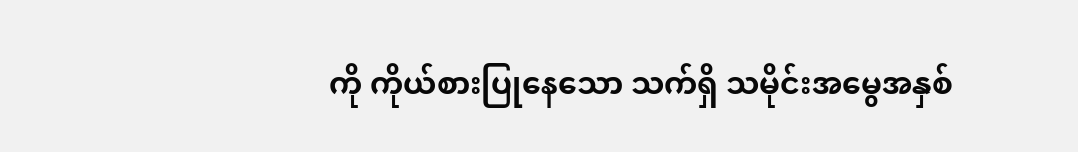ကို ကိုယ်စားပြုနေသော သက်ရှိ သမိုင်းအမွေအနှစ်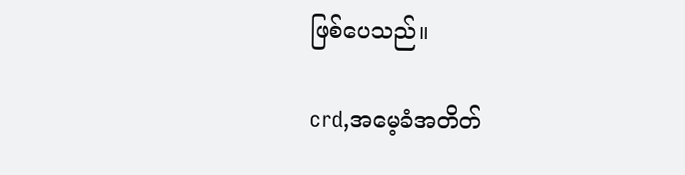ဖြစ်ပေသည်။

crd,အမေ့ခံအတိတ်